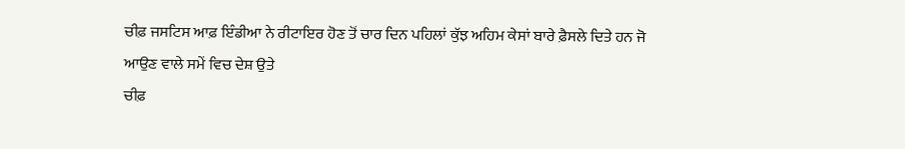ਚੀਫ਼ ਜਸਟਿਸ ਆਫ਼ ਇੰਡੀਆ ਨੇ ਰੀਟਾਇਰ ਹੋਣ ਤੋਂ ਚਾਰ ਦਿਨ ਪਹਿਲਾਂ ਕੁੱਝ ਅਹਿਮ ਕੇਸਾਂ ਬਾਰੇ ਫ਼ੈਸਲੇ ਦਿਤੇ ਹਨ ਜੋ ਆਉਣ ਵਾਲੇ ਸਮੇਂ ਵਿਚ ਦੇਸ਼ ਉਤੇ
ਚੀਫ਼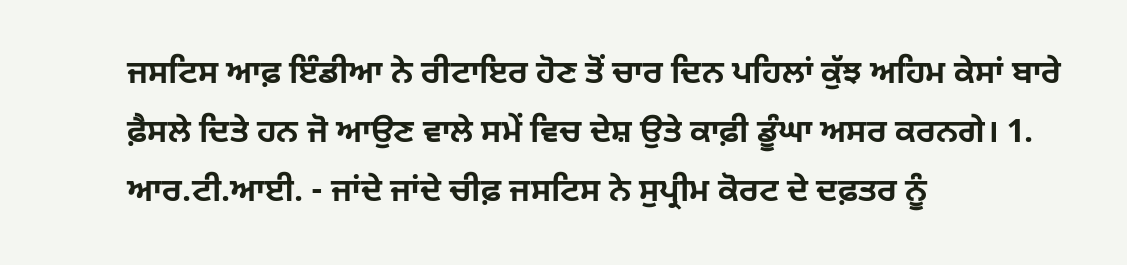ਜਸਟਿਸ ਆਫ਼ ਇੰਡੀਆ ਨੇ ਰੀਟਾਇਰ ਹੋਣ ਤੋਂ ਚਾਰ ਦਿਨ ਪਹਿਲਾਂ ਕੁੱਝ ਅਹਿਮ ਕੇਸਾਂ ਬਾਰੇ ਫ਼ੈਸਲੇ ਦਿਤੇ ਹਨ ਜੋ ਆਉਣ ਵਾਲੇ ਸਮੇਂ ਵਿਚ ਦੇਸ਼ ਉਤੇ ਕਾਫ਼ੀ ਡੂੰਘਾ ਅਸਰ ਕਰਨਗੇ। 1. ਆਰ.ਟੀ.ਆਈ. - ਜਾਂਦੇ ਜਾਂਦੇ ਚੀਫ਼ ਜਸਟਿਸ ਨੇ ਸੁਪ੍ਰੀਮ ਕੋਰਟ ਦੇ ਦਫ਼ਤਰ ਨੂੰ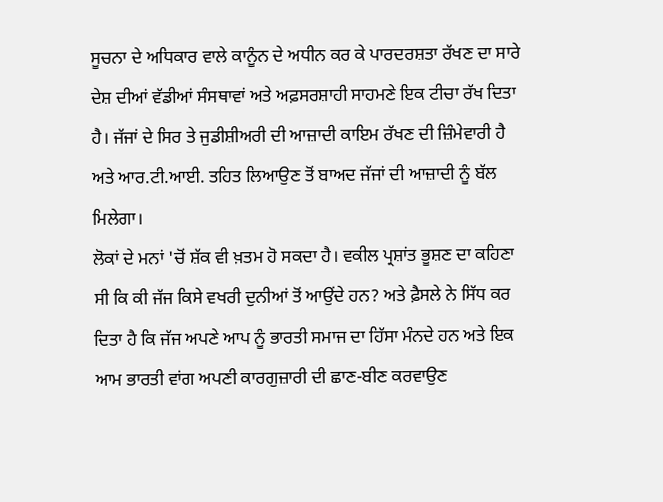ਸੂਚਨਾ ਦੇ ਅਧਿਕਾਰ ਵਾਲੇ ਕਾਨੂੰਨ ਦੇ ਅਧੀਨ ਕਰ ਕੇ ਪਾਰਦਰਸ਼ਤਾ ਰੱਖਣ ਦਾ ਸਾਰੇ ਦੇਸ਼ ਦੀਆਂ ਵੱਡੀਆਂ ਸੰਸਥਾਵਾਂ ਅਤੇ ਅਫ਼ਸਰਸ਼ਾਹੀ ਸਾਹਮਣੇ ਇਕ ਟੀਚਾ ਰੱਖ ਦਿਤਾ ਹੈ। ਜੱਜਾਂ ਦੇ ਸਿਰ ਤੇ ਜੁਡੀਸ਼ੀਅਰੀ ਦੀ ਆਜ਼ਾਦੀ ਕਾਇਮ ਰੱਖਣ ਦੀ ਜ਼ਿੰਮੇਵਾਰੀ ਹੈ ਅਤੇ ਆਰ.ਟੀ.ਆਈ. ਤਹਿਤ ਲਿਆਉਣ ਤੋਂ ਬਾਅਦ ਜੱਜਾਂ ਦੀ ਆਜ਼ਾਦੀ ਨੂੰ ਬੱਲ ਮਿਲੇਗਾ।
ਲੋਕਾਂ ਦੇ ਮਨਾਂ 'ਚੋਂ ਸ਼ੱਕ ਵੀ ਖ਼ਤਮ ਹੋ ਸਕਦਾ ਹੈ। ਵਕੀਲ ਪ੍ਰਸ਼ਾਂਤ ਭੂਸ਼ਣ ਦਾ ਕਹਿਣਾ ਸੀ ਕਿ ਕੀ ਜੱਜ ਕਿਸੇ ਵਖਰੀ ਦੁਨੀਆਂ ਤੋਂ ਆਉਂਦੇ ਹਨ? ਅਤੇ ਫ਼ੈਸਲੇ ਨੇ ਸਿੱਧ ਕਰ ਦਿਤਾ ਹੈ ਕਿ ਜੱਜ ਅਪਣੇ ਆਪ ਨੂੰ ਭਾਰਤੀ ਸਮਾਜ ਦਾ ਹਿੱਸਾ ਮੰਨਦੇ ਹਨ ਅਤੇ ਇਕ ਆਮ ਭਾਰਤੀ ਵਾਂਗ ਅਪਣੀ ਕਾਰਗੁਜ਼ਾਰੀ ਦੀ ਛਾਣ-ਬੀਣ ਕਰਵਾਉਣ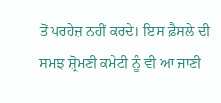ਤੋਂ ਪਰਹੇਜ਼ ਨਹੀਂ ਕਰਦੇ। ਇਸ ਫ਼ੈਸਲੇ ਦੀ ਸਮਝ ਸ਼੍ਰੋਮਣੀ ਕਮੇਟੀ ਨੂੰ ਵੀ ਆ ਜਾਣੀ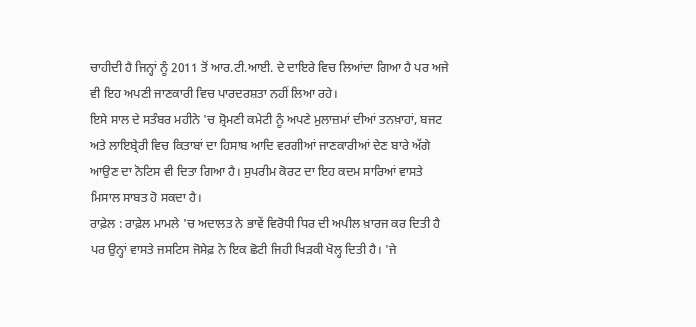ਚਾਹੀਦੀ ਹੈ ਜਿਨ੍ਹਾਂ ਨੂੰ 2011 ਤੋਂ ਆਰ.ਟੀ.ਆਈ. ਦੇ ਦਾਇਰੇ ਵਿਚ ਲਿਆਂਦਾ ਗਿਆ ਹੈ ਪਰ ਅਜੇ ਵੀ ਇਹ ਅਪਣੀ ਜਾਣਕਾਰੀ ਵਿਚ ਪਾਰਦਰਸ਼ਤਾ ਨਹੀਂ ਲਿਆ ਰਹੇ।
ਇਸੇ ਸਾਲ ਦੇ ਸਤੰਬਰ ਮਹੀਨੇ 'ਚ ਸ਼੍ਰੋਮਣੀ ਕਮੇਟੀ ਨੂੰ ਅਪਣੇ ਮੁਲਾਜ਼ਮਾਂ ਦੀਆਂ ਤਨਖ਼ਾਹਾਂ, ਬਜਟ ਅਤੇ ਲਾਇਬ੍ਰੇਰੀ ਵਿਚ ਕਿਤਾਬਾਂ ਦਾ ਹਿਸਾਬ ਆਦਿ ਵਰਗੀਆਂ ਜਾਣਕਾਰੀਆਂ ਦੇਣ ਬਾਰੇ ਅੱਗੇ ਆਉਣ ਦਾ ਨੋਟਿਸ ਵੀ ਦਿਤਾ ਗਿਆ ਹੈ। ਸੁਪਰੀਮ ਕੋਰਟ ਦਾ ਇਹ ਕਦਮ ਸਾਰਿਆਂ ਵਾਸਤੇ ਮਿਸਾਲ ਸਾਬਤ ਹੋ ਸਕਦਾ ਹੈ।
ਰਾਫ਼ੇਲ : ਰਾਫ਼ੇਲ ਮਾਮਲੇ 'ਚ ਅਦਾਲਤ ਨੇ ਭਾਵੇਂ ਵਿਰੋਧੀ ਧਿਰ ਦੀ ਅਪੀਲ ਖ਼ਾਰਜ ਕਰ ਦਿਤੀ ਹੈ ਪਰ ਉਨ੍ਹਾਂ ਵਾਸਤੇ ਜਸਟਿਸ ਜੋਸੇਫ਼ ਨੇ ਇਕ ਛੋਟੀ ਜਿਹੀ ਖਿੜਕੀ ਖੋਲ੍ਹ ਦਿਤੀ ਹੈ। 'ਜੇ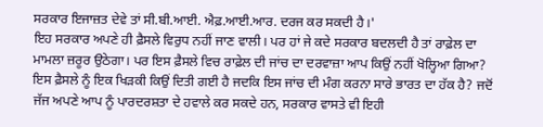ਸਰਕਾਰ ਇਜਾਜ਼ਤ ਦੇਵੇ ਤਾਂ ਸੀ.ਬੀ.ਆਈ. ਐਫ਼.ਆਈ.ਆਰ. ਦਰਜ ਕਰ ਸਕਦੀ ਹੈ।'
ਇਹ ਸਰਕਾਰ ਅਪਣੇ ਹੀ ਫ਼ੈਸਲੇ ਵਿਰੁਧ ਨਹੀਂ ਜਾਣ ਵਾਲੀ। ਪਰ ਹਾਂ ਜੇ ਕਦੇ ਸਰਕਾਰ ਬਦਲਦੀ ਹੈ ਤਾਂ ਰਾਫ਼ੇਲ ਦਾ ਮਾਮਲਾ ਜ਼ਰੂਰ ਉਠੇਗਾ। ਪਰ ਇਸ ਫ਼ੈਸਲੇ ਵਿਚ ਰਾਫ਼ੇਲ ਦੀ ਜਾਂਚ ਦਾ ਦਰਵਾਜ਼ਾ ਆਪ ਕਿਉਂ ਨਹੀਂ ਖੋਲ੍ਹਿਆ ਗਿਆ? ਇਸ ਫ਼ੈਸਲੇ ਨੂੰ ਇਕ ਖਿੜਕੀ ਕਿਉਂ ਦਿਤੀ ਗਈ ਹੈ ਜਦਕਿ ਇਸ ਜਾਂਚ ਦੀ ਮੰਗ ਕਰਨਾ ਸਾਰੇ ਭਾਰਤ ਦਾ ਹੱਕ ਹੈ? ਜਦੋਂ ਜੱਜ ਅਪਣੇ ਆਪ ਨੂੰ ਪਾਰਦਰਸ਼ਤਾ ਦੇ ਹਵਾਲੇ ਕਰ ਸਕਦੇ ਹਨ, ਸਰਕਾਰ ਵਾਸਤੇ ਵੀ ਇਹੀ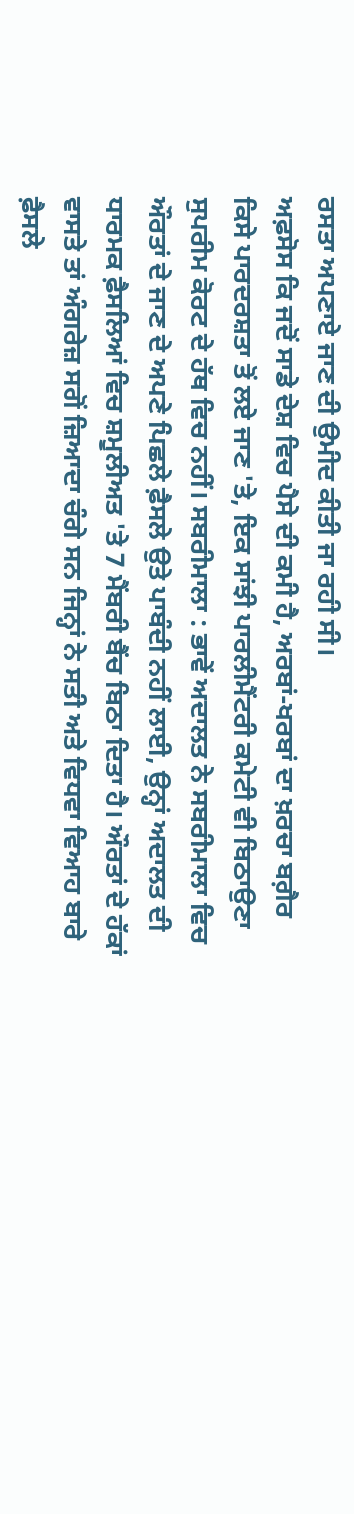ਰਸਤਾ ਅਪਣਾਏ ਜਾਣ ਦੀ ਉਮੀਦ ਕੀਤੀ ਜਾ ਰਹੀ ਸੀ।
ਅਫ਼ਸੋਸ ਕਿ ਜਦੋਂ ਸਾਡੇ ਦੇਸ਼ ਵਿਚ ਪੈਸੇ ਦੀ ਕਮੀ ਹੈ, ਅਰਬਾਂ-ਖਰਬਾਂ ਦਾ ਖ਼ਰਚਾ ਬਗ਼ੈਰ ਕਿਸੇ ਪਾਰਦਰਸ਼ਤਾ ਤੋਂ ਲਏ ਜਾਣ 'ਤੇ, ਇਕ ਸਾਂਝੀ ਪਾਰਲੀਮੈਂਟਰੀ ਕਮੇਟੀ ਵੀ ਬਿਠਾਉਣਾ ਸੁਪਰੀਮ ਕੋਰਟ ਦੇ ਹੱਥ ਵਿਚ ਨਹੀਂ। ਸਬਰੀਮਾਲਾ : ਭਾਵੇਂ ਅਦਾਲਤ ਨੇ ਸਬਰੀਮਾਲਾ ਵਿਚ ਔਰਤਾਂ ਦੇ ਜਾਣ ਦੇ ਅਪਣੇ ਪਿਛਲੇ ਫ਼ੈਸਲੇ ਉਤੇ ਪਾਬੰਦੀ ਨਹੀਂ ਲਾਈ, ਉਨ੍ਹਾਂ ਅਦਾਲਤ ਦੀ ਧਾਰਮਕ ਫ਼ੈਸਲਿਆਂ ਵਿਚ ਸ਼ਮੂਲੀਅਤ 'ਤੇ 7 ਮੈਂਬਰੀ ਬੈਂਚ ਬਿਠਾ ਦਿਤਾ ਹੈ। ਔਰਤਾਂ ਦੇ ਹੱਕਾਂ ਵਾਸਤੇ ਤਾਂ ਅੰਗਰੇਜ਼ ਸਗੋਂ ਜ਼ਿਆਦਾ ਚੰਗੇ ਸਨ ਜਿਨ੍ਹਾਂ ਨੇ ਸਤੀ ਅਤੇ ਵਿਧਵਾ ਵਿਆਹ ਬਾਰੇ ਫ਼ੈਸਲੇ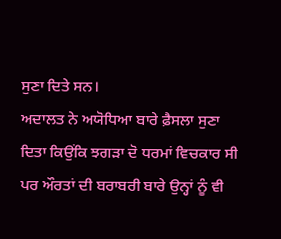ਸੁਣਾ ਦਿਤੇ ਸਨ।
ਅਦਾਲਤ ਨੇ ਅਯੋਧਿਆ ਬਾਰੇ ਫ਼ੈਸਲਾ ਸੁਣਾ ਦਿਤਾ ਕਿਉਂਕਿ ਝਗੜਾ ਦੋ ਧਰਮਾਂ ਵਿਚਕਾਰ ਸੀ ਪਰ ਔਰਤਾਂ ਦੀ ਬਰਾਬਰੀ ਬਾਰੇ ਉਨ੍ਹਾਂ ਨੂੰ ਵੀ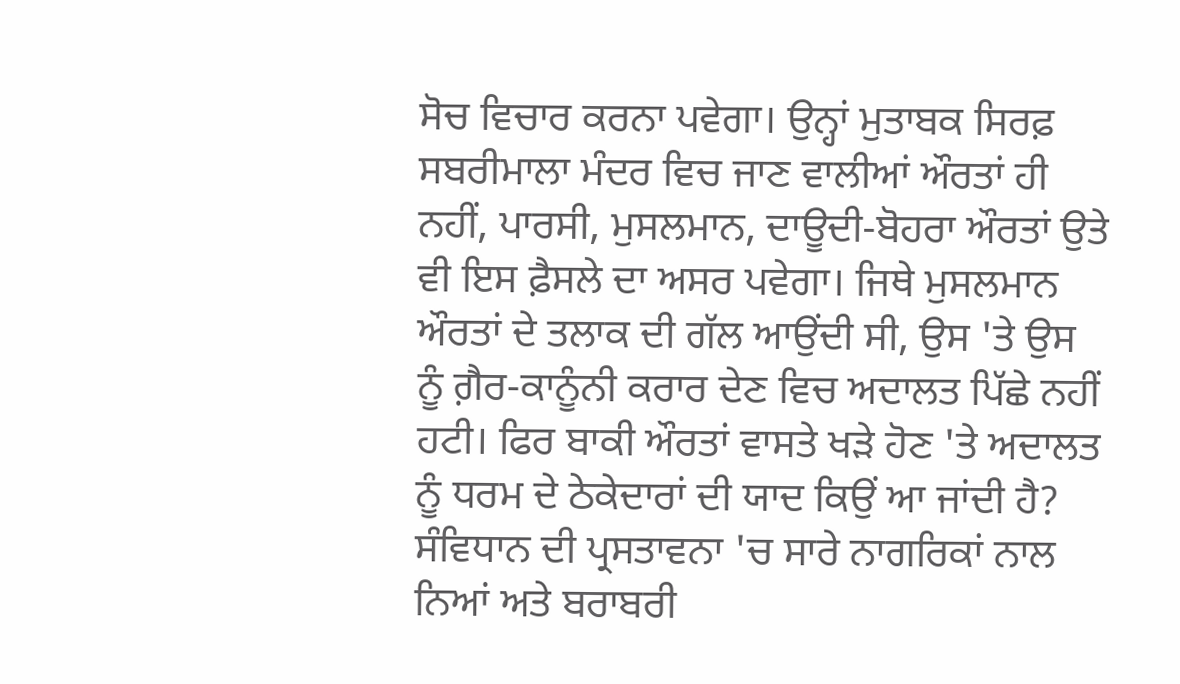ਸੋਚ ਵਿਚਾਰ ਕਰਨਾ ਪਵੇਗਾ। ਉਨ੍ਹਾਂ ਮੁਤਾਬਕ ਸਿਰਫ਼ ਸਬਰੀਮਾਲਾ ਮੰਦਰ ਵਿਚ ਜਾਣ ਵਾਲੀਆਂ ਔਰਤਾਂ ਹੀ ਨਹੀਂ, ਪਾਰਸੀ, ਮੁਸਲਮਾਨ, ਦਾਊਦੀ-ਬੋਹਰਾ ਔਰਤਾਂ ਉਤੇ ਵੀ ਇਸ ਫ਼ੈਸਲੇ ਦਾ ਅਸਰ ਪਵੇਗਾ। ਜਿਥੇ ਮੁਸਲਮਾਨ ਔਰਤਾਂ ਦੇ ਤਲਾਕ ਦੀ ਗੱਲ ਆਉਂਦੀ ਸੀ, ਉਸ 'ਤੇ ਉਸ ਨੂੰ ਗ਼ੈਰ-ਕਾਨੂੰਨੀ ਕਰਾਰ ਦੇਣ ਵਿਚ ਅਦਾਲਤ ਪਿੱਛੇ ਨਹੀਂ ਹਟੀ। ਫਿਰ ਬਾਕੀ ਔਰਤਾਂ ਵਾਸਤੇ ਖੜੇ ਹੋਣ 'ਤੇ ਅਦਾਲਤ ਨੂੰ ਧਰਮ ਦੇ ਠੇਕੇਦਾਰਾਂ ਦੀ ਯਾਦ ਕਿਉਂ ਆ ਜਾਂਦੀ ਹੈ?
ਸੰਵਿਧਾਨ ਦੀ ਪ੍ਰਸਤਾਵਨਾ 'ਚ ਸਾਰੇ ਨਾਗਰਿਕਾਂ ਨਾਲ ਨਿਆਂ ਅਤੇ ਬਰਾਬਰੀ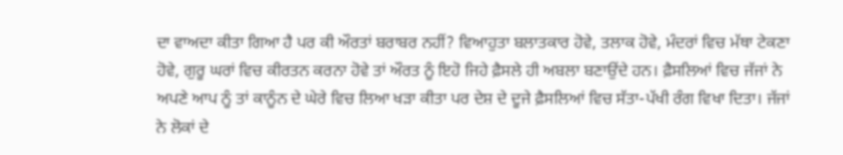ਦਾ ਵਾਅਦਾ ਕੀਤਾ ਗਿਆ ਹੈ ਪਰ ਕੀ ਔਰਤਾਂ ਬਰਾਬਰ ਨਹੀਂ? ਵਿਆਹੁਤਾ ਬਲਾਤਕਾਰ ਹੋਵੇ, ਤਲਾਕ ਹੋਵੇ, ਮੰਦਰਾਂ ਵਿਚ ਮੱਥਾ ਟੇਕਣਾ ਹੋਵੇ, ਗੁਰੂ ਘਰਾਂ ਵਿਚ ਕੀਰਤਨ ਕਰਨਾ ਹੋਵੇ ਤਾਂ ਔਰਤ ਨੂੰ ਇਹੋ ਜਿਹੇ ਫ਼ੈਸਲੇ ਹੀ ਅਬਲਾ ਬਣਾਉਂਦੇ ਹਨ। ਫ਼ੈਸਲਿਆਂ ਵਿਚ ਜੱਜਾਂ ਨੇ ਅਪਣੇ ਆਪ ਨੂੰ ਤਾਂ ਕਾਨੂੰਨ ਦੇ ਘੇਰੇ ਵਿਚ ਲਿਆ ਖੜਾ ਕੀਤਾ ਪਰ ਦੇਸ਼ ਦੇ ਦੂਜੇ ਫ਼ੈਸਲਿਆਂ ਵਿਚ ਸੱਤਾ-ਪੱਖੀ ਰੰਗ ਵਿਖਾ ਦਿਤਾ। ਜੱਜਾਂ ਨੇ ਲੋਕਾਂ ਦੇ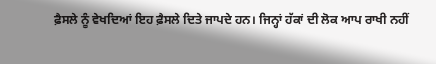ਫ਼ੈਸਲੇ ਨੂੰ ਵੇਖਦਿਆਂ ਇਹ ਫ਼ੈਸਲੇ ਦਿਤੇ ਜਾਪਦੇ ਹਨ। ਜਿਨ੍ਹਾਂ ਹੱਕਾਂ ਦੀ ਲੋਕ ਆਪ ਰਾਖੀ ਨਹੀਂ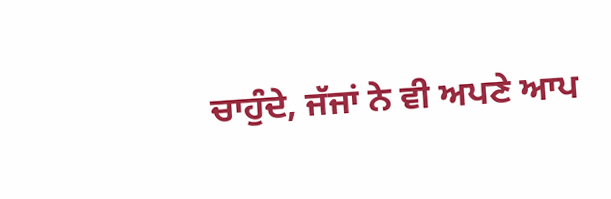ਚਾਹੁੰਦੇ, ਜੱਜਾਂ ਨੇ ਵੀ ਅਪਣੇ ਆਪ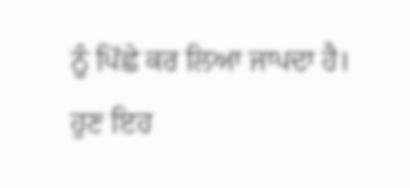ਨੂੰ ਪਿੱਛੇ ਕਰ ਲਿਆ ਜਾਪਦਾ ਹੈ। ਹੁਣ ਇਹ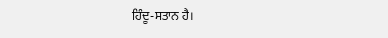ਹਿੰਦੂ-ਸਤਾਨ ਹੈ।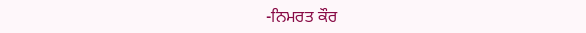-ਨਿਮਰਤ ਕੌਰ